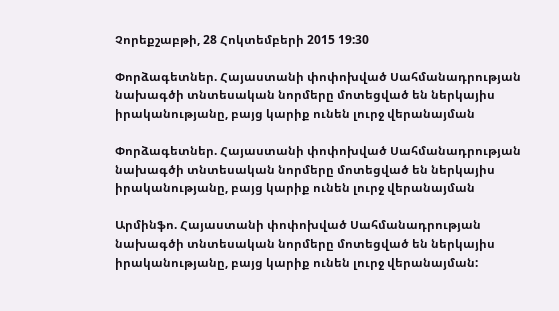Չորեքշաբթի, 28 Հոկտեմբերի 2015 19:30

Փորձագետներ. Հայաստանի փոփոխված Սահմանադրության նախագծի տնտեսական նորմերը մոտեցված են ներկայիս իրականությանը, բայց կարիք ունեն լուրջ վերանայման

Փորձագետներ. Հայաստանի փոփոխված Սահմանադրության նախագծի տնտեսական նորմերը մոտեցված են ներկայիս իրականությանը, բայց կարիք ունեն լուրջ վերանայման

Արմինֆո. Հայաստանի փոփոխված Սահմանադրության նախագծի տնտեսական նորմերը մոտեցված են ներկայիս իրականությանը, բայց կարիք ունեն լուրջ վերանայման: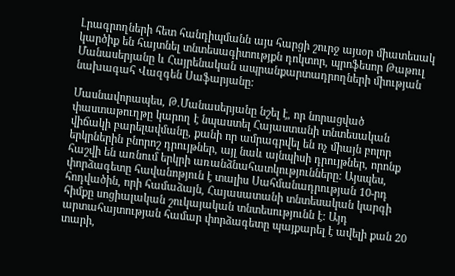Լրագրողների հետ հանդիպմանն այս հարցի շուրջ այսօր միատեսակ կարծիք են հայտնել տնտեսագիտությքն դոկտոր, պրոֆեսոր Թաթուլ Մանասերյանը և Հայրենական ապրանքարտադրողների միության նախագահ Վազգեն Սաֆարյանը:

Մասնավորապես, Թ.Մանասերյանը նշել է, որ նորացված փաստաթուղթը կարող է նպաստել Հայաստանի տնտեսական վիճակի բարելավմանը, քանի որ ամրագրվել են ոչ միայն բոլոր երկրներին բնորոշ դրույթներ, այլ նաև այնպիսի դրույթներ, որոնք հաշվի են առնում երկրի առանձնահատկությունները: Այսպես, փորձագետը հավանոթյուն է տալիս Սահմանադրության 10-րդ հոդվածին, որի համաձայն, Հայասատանի տնտեսական կարգի հիմքը սոցիալական շուկայական տնտեսությունն է: Այդ արտահայտության համար փորձագետը պայքարել է ավելի քան 20 տարի,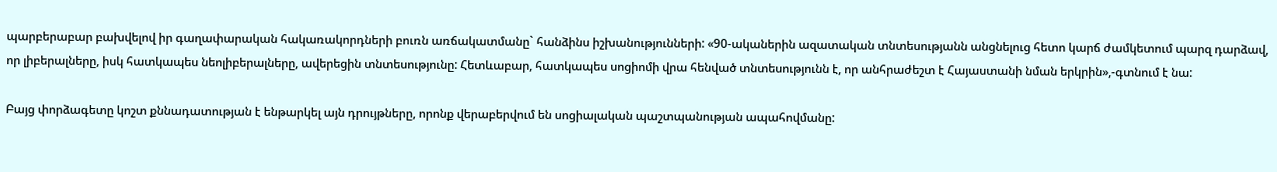պարբերաբար բախվելով իր գաղափարական հակառակորդների բուռն առճակատմանը` հանձինս իշխանությունների: «90-ականերին ազատական տնտեսությանն անցնելուց հետո կարճ ժամկետում պարզ դարձավ, որ լիբերալները, իսկ հատկապես նեոլիբերալները, ավերեցին տնտեսությունը: Հետևաբար, հատկապես սոցիոմի վրա հենված տնտեսությունն է, որ անհրաժեշտ է Հայաստանի նման երկրին»,-գտնում է նա:

Բայց փորձագետը կոշտ քննադատության է ենթարկել այն դրույթները, որոնք վերաբերվում են սոցիալական պաշտպանության ապահովմանը: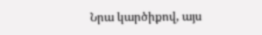Նրա կարծիքով, այս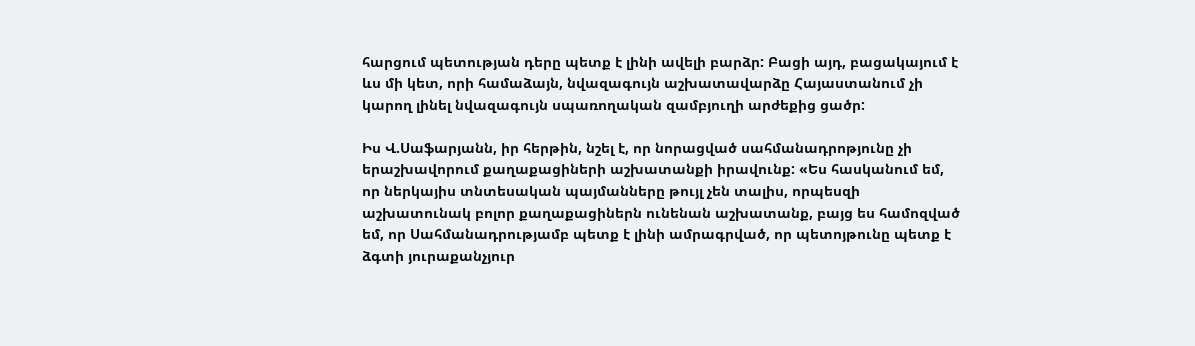հարցում պետության դերը պետք է լինի ավելի բարձր: Բացի այդ, բացակայում է ևս մի կետ, որի համաձայն, նվազագույն աշխատավարձը Հայաստանում չի կարող լինել նվազագույն սպառողական զամբյուղի արժեքից ցածր:

Իս Վ.Սաֆարյանն, իր հերթին, նշել է, որ նորացված սահմանադրոթյունը չի երաշխավորում քաղաքացիների աշխատանքի իրավունք: «Ես հասկանում եմ, որ ներկայիս տնտեսական պայմանները թույլ չեն տալիս, որպեսզի աշխատունակ բոլոր քաղաքացիներն ունենան աշխատանք, բայց ես համոզված եմ, որ Սահմանադրությամբ պետք է լինի ամրագրված, որ պետոյթունը պետք է ձգտի յուրաքանչյուր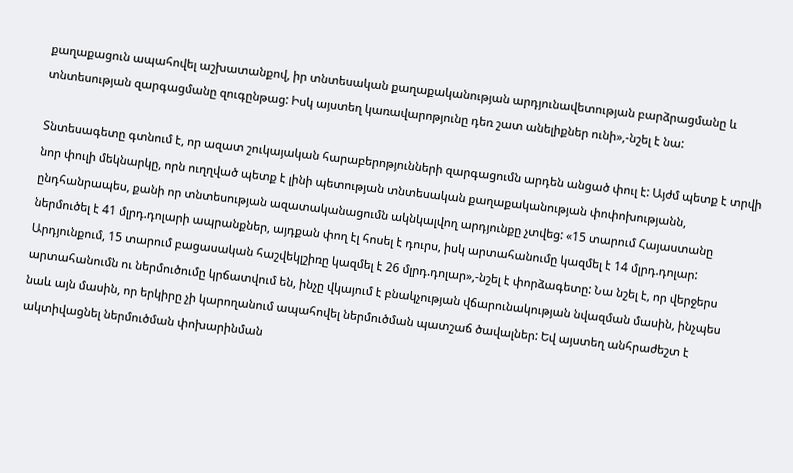քաղաքացուն ապահովել աշխատանքով, իր տնտեսական քաղաքականության արդյունավետության բարձրացմանը և տնտեսության զարգացմանը զուգընթաց: Իսկ այստեղ կառավարոթյունը դեռ շատ անելիքներ ունի»,-նշել է նա:

Տնտեսագետը գտնում է, որ ազատ շուկայական հարաբերոթյունների զարգացումն արդեն անցած փուլ է: Այժմ պետք է տրվի նոր փուլի մեկնարկը, որն ուղղված պետք է լինի պետության տնտեսական քաղաքականության փոփոխությանն, ընդհանրապես, քանի որ տնտեսության ազատականացումն ակնկալվող արդյունքը չտվեց: «15 տարում Հայաստանը ներմուծել է 41 մլրդ.դոլարի ապրանքներ, այդքան փող էլ հոսել է դուրս, իսկ արտահանումը կազմել է 14 մլրդ.դոլար: Արդյունքում, 15 տարում բացասական հաշվեկլշիռը կազմել է 26 մլրդ.դոլար»,-նշել է փորձագետը: Նա նշել է, որ վերջերս արտահանումն ու ներմուծումը կրճատվում են, ինչը վկայում է բնակչության վճարունակության նվազման մասին, ինչպես նաև այն մասին, որ երկիրը չի կարողանում ապահովել ներմուծման պատշաճ ծավալներ: Եվ այստեղ անհրաժեշտ է ակտիվացնել ներմուծման փոխարինման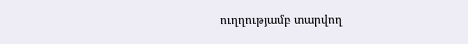ուղղությամբ տարվող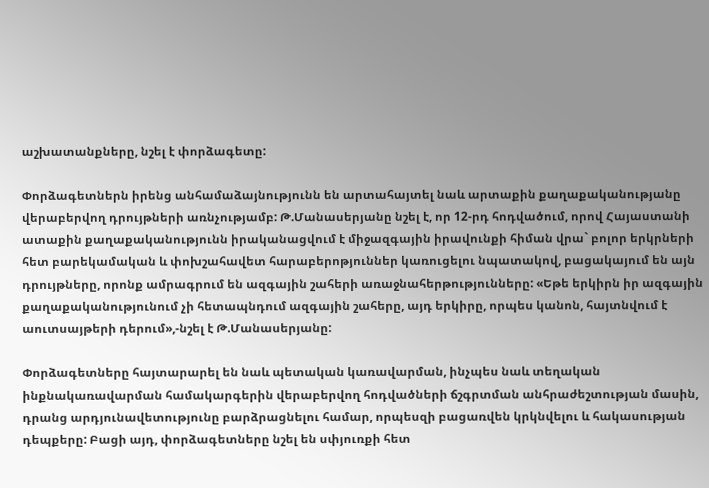աշխատանքները, նշել է փորձագետը:

Փորձագետներն իրենց անհամաձայնությունն են արտահայտել նաև արտաքին քաղաքականությանը վերաբերվող դրույթների առնչությամբ: Թ.Մանասերյանը նշել է, որ 12-րդ հոդվածում, որով Հայաստանի ատաքին քաղաքականությունն իրականացվում է միջազգային իրավունքի հիման վրա` բոլոր երկրների հետ բարեկամական և փոխշահավետ հարաբերոթյուններ կառուցելու նպատակով, բացակայում են այն դրույթները, որոնք ամրագրում են ազգային շահերի առաջնահերթությունները: «Եթե երկիրն իր ազգային քաղաքականությունում չի հետապնդում ազգային շահերը, այդ երկիրը, որպես կանոն, հայտնվում է աուտսայթերի դերում»,-նշել է Թ.Մանասերյանը:

Փորձագետները հայտարարել են նաև պետական կառավարման, ինչպես նաև տեղական ինքնակառավարման համակարգերին վերաբերվող հոդվածների ճշգրտման անհրաժեշտության մասին, դրանց արդյունավետությունը բարձրացնելու համար, որպեսզի բացառվեն կրկնվելու և հակասության դեպքերը: Բացի այդ, փորձագետները նշել են սփյուռքի հետ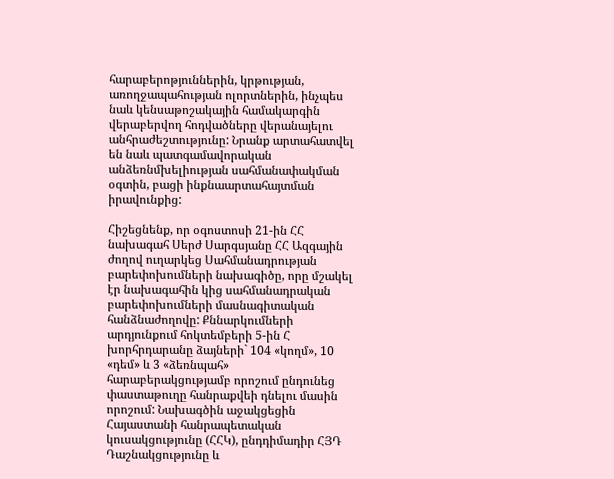հարաբերոթյուններին, կրթության, առողջապահության ոլորտներին, ինչպես նաև կենսաթոշակային համակարգին վերաբերվող հոդվածները վերանայելու անհրաժեշտությունը: Նրանք արտահատվել են նաև պատգամավորական անձեռնմխելիության սահմանափակման օգտին, բացի ինքնաարտահայտման իրավունքից:

Հիշեցնենք, որ օգոստոսի 21-ին ՀՀ նախագահ Սերժ Սարգսյանը ՀՀ Ազգային ժողով ուղարկեց Սահմանադրության բարեփոխումների նախագիծը, որը մշակել էր նախագահին կից սահմանադրական բարեփոխումների մասնագիտական հանձնաժողովը: Քննարկումների արդյունքում հոկտեմբերի 5-ին Հ խորհրդարանը ձայների` 104 «կողմ», 10 «դեմ» և 3 «ձեռնպահ» հարաբերակցությամբ որոշում ընդունեց փաստաթուղը հանրաքվեի դնելու մասին որոշում: Նախագծին աջակցեցին Հայաստանի հանրապետական կուսակցությունը (ՀՀԿ), ընդդիմադիր ՀՅԴ Դաշնակցությունը և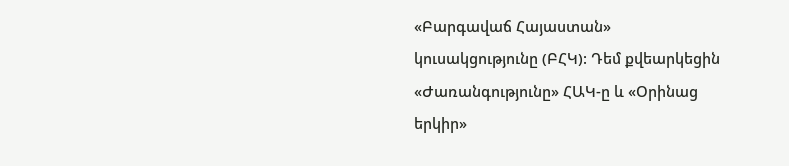«Բարգավաճ Հայաստան» կուսակցությունը (ԲՀԿ): Դեմ քվեարկեցին «Ժառանգությունը» ՀԱԿ-ը և «Օրինաց երկիր»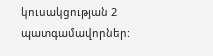կուսակցության 2 պատգամավորներ: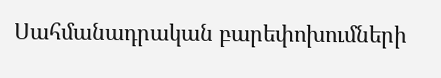Սահմանադրական բարեփոխումների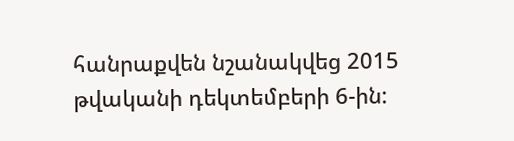հանրաքվեն նշանակվեց 2015 թվականի դեկտեմբերի 6-ին: